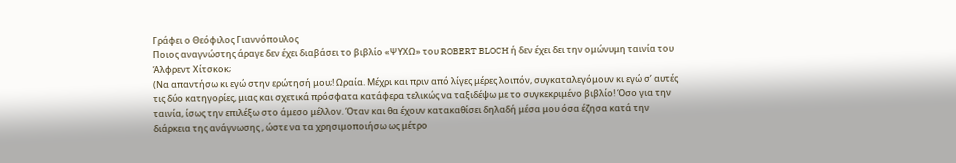Γράφει ο Θεόφιλος Γιαννόπουλος
Ποιος αναγνώστης άραγε δεν έχει διαβάσει το βιβλίο «ΨΥΧΩ» του ROBERT BLOCH ή δεν έχει δει την ομώνυμη ταινία του Άλφρεντ Χίτσκοκ;
(Να απαντήσω κι εγώ στην ερώτησή μου;! Ωραία. Μέχρι και πριν από λίγες μέρες λοιπόν, συγκαταλεγόμουν κι εγώ σ’ αυτές τις δύο κατηγορίες, μιας και σχετικά πρόσφατα κατάφερα τελικώς να ταξιδέψω με το συγκεκριμένο βιβλίο! Όσο για την ταινία, ίσως την επιλέξω στο άμεσο μέλλον. Όταν και θα έχουν κατακαθίσει δηλαδή μέσα μου όσα έζησα κατά την διάρκεια της ανάγνωσης , ώστε να τα χρησιμοποιήσω ως μέτρο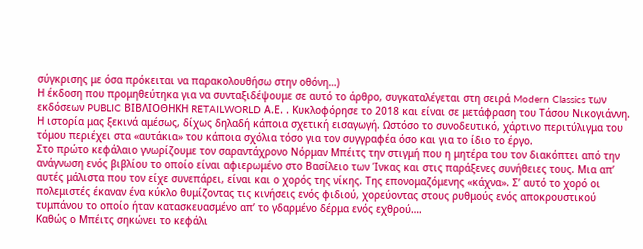σύγκρισης με όσα πρόκειται να παρακολουθήσω στην οθόνη…)
Η έκδοση που προμηθεύτηκα για να συνταξιδέψουμε σε αυτό το άρθρο, συγκαταλέγεται στη σειρά Modern Classics των εκδόσεων PUBLIC ΒΙΒΛΙΟΘΗΚΗ RETAILWORLD Α.Ε. . Κυκλοφόρησε το 2018 και είναι σε μετάφραση του Τάσου Νικογιάννη.
Η ιστορία μας ξεκινά αμέσως, δίχως δηλαδή κάποια σχετική εισαγωγή. Ωστόσο το συνοδευτικό, χάρτινο περιτύλιγμα του τόμου περιέχει στα «αυτάκια» του κάποια σχόλια τόσο για τον συγγραφέα όσο και για το ίδιο το έργο.
Στο πρώτο κεφάλαιο γνωρίζουμε τον σαραντάχρονο Νόρμαν Μπέιτς την στιγμή που η μητέρα του τον διακόπτει από την ανάγνωση ενός βιβλίου το οποίο είναι αφιερωμένο στο Βασίλειο των Ίνκας και στις παράξενες συνήθειες τους. Μια απ’ αυτές μάλιστα που τον είχε συνεπάρει, είναι και ο χορός της νίκης. Της επονομαζόμενης «κάχνα». Σ’ αυτό το χορό οι πολεμιστές έκαναν ένα κύκλο θυμίζοντας τις κινήσεις ενός φιδιού, χορεύοντας στους ρυθμούς ενός αποκρουστικού τυμπάνου το οποίο ήταν κατασκευασμένο απ’ το γδαρμένο δέρμα ενός εχθρού….
Καθώς ο Μπέιτς σηκώνει το κεφάλι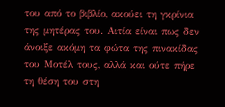του από το βιβλίο, ακούει τη γκρίνια της μητέρας του. Αιτία είναι πως δεν άνοιξε ακόμη τα φώτα της πινακίδας του Μοτέλ τους, αλλά και ούτε πήρε τη θέση του στη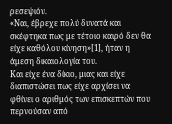ρεσεψιόν.
«Ναι, έβρεχε πολύ δυνατά και σκέφτηκα πως με τέτοιο καιρό δεν θα είχε καθόλου κίνηση»[1], ήταν η άμεση δικαιολογία του.
Και είχε ένα δίκιο, μιας και είχε διαπιστώσει πως είχε αρχίσει να φθίνει ο αριθμός των επισκεπτών που περνούσαν από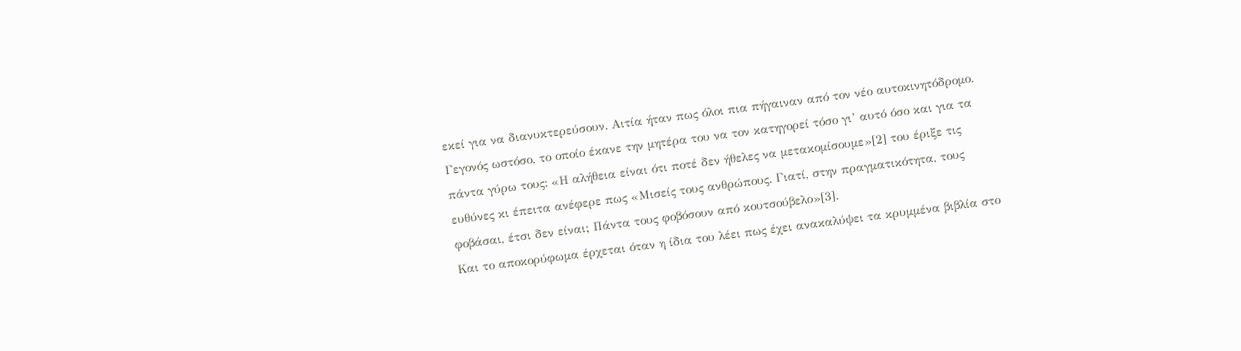εκεί για να διανυκτερεύσουν. Αιτία ήταν πως όλοι πια πήγαιναν από τον νέο αυτοκινητόδρομο. Γεγονός ωστόσο, το οποίο έκανε την μητέρα του να τον κατηγορεί τόσο γι’ αυτό όσο και για τα πάντα γύρω τους: «Η αλήθεια είναι ότι ποτέ δεν ήθελες να μετακομίσουμε»[2] του έριξε τις ευθύνες κι έπειτα ανέφερε πως «Μισείς τους ανθρώπους. Γιατί, στην πραγματικότητα, τους φοβάσαι, έτσι δεν είναι; Πάντα τους φοβόσουν από κουτσούβελο»[3].
Και το αποκορύφωμα έρχεται όταν η ίδια του λέει πως έχει ανακαλύψει τα κρυμμένα βιβλία στο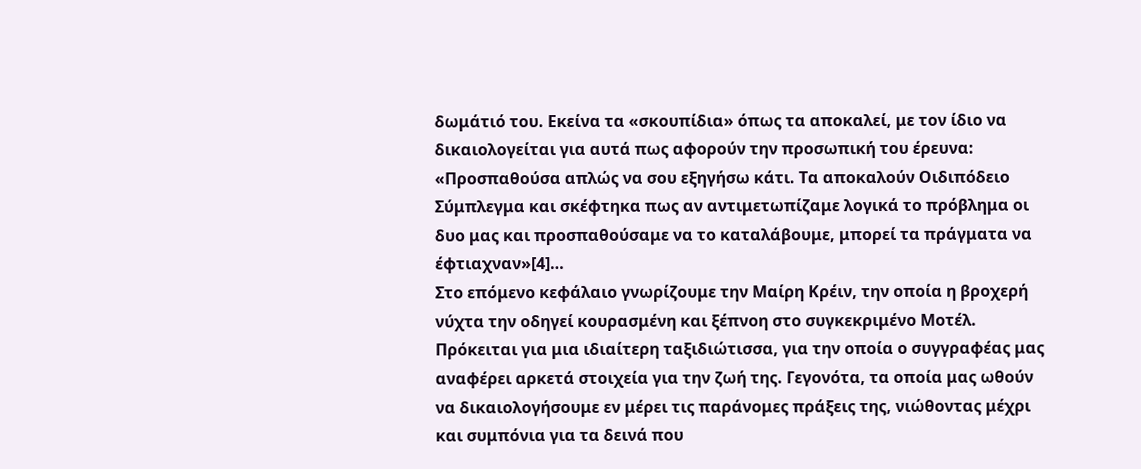δωμάτιό του. Εκείνα τα «σκουπίδια» όπως τα αποκαλεί, με τον ίδιο να δικαιολογείται για αυτά πως αφορούν την προσωπική του έρευνα: «Προσπαθούσα απλώς να σου εξηγήσω κάτι. Τα αποκαλούν Οιδιπόδειο Σύμπλεγμα και σκέφτηκα πως αν αντιμετωπίζαμε λογικά το πρόβλημα οι δυο μας και προσπαθούσαμε να το καταλάβουμε, μπορεί τα πράγματα να έφτιαχναν»[4]…
Στο επόμενο κεφάλαιο γνωρίζουμε την Μαίρη Κρέιν, την οποία η βροχερή νύχτα την οδηγεί κουρασμένη και ξέπνοη στο συγκεκριμένο Μοτέλ. Πρόκειται για μια ιδιαίτερη ταξιδιώτισσα, για την οποία ο συγγραφέας μας αναφέρει αρκετά στοιχεία για την ζωή της. Γεγονότα, τα οποία μας ωθούν να δικαιολογήσουμε εν μέρει τις παράνομες πράξεις της, νιώθοντας μέχρι και συμπόνια για τα δεινά που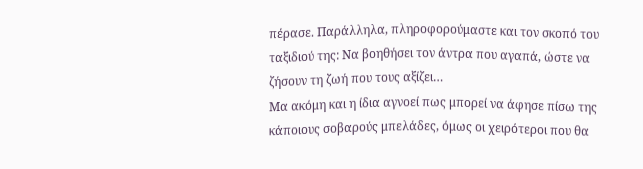πέρασε. Παράλληλα, πληροφορούμαστε και τον σκοπό του ταξιδιού της: Να βοηθήσει τον άντρα που αγαπά, ώστε να ζήσουν τη ζωή που τους αξίζει…
Μα ακόμη και η ίδια αγνοεί πως μπορεί να άφησε πίσω της κάποιους σοβαρούς μπελάδες, όμως οι χειρότεροι που θα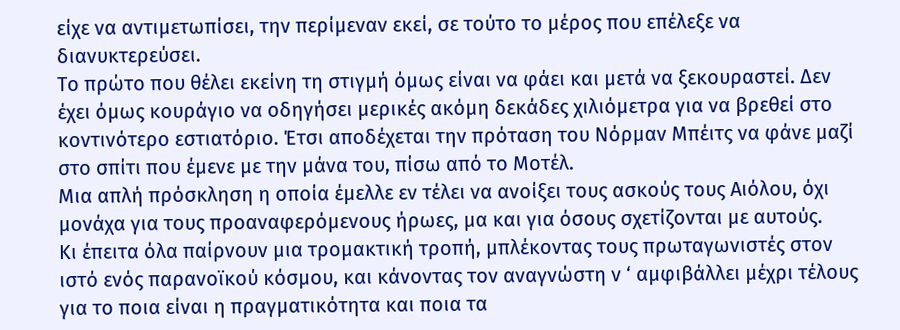είχε να αντιμετωπίσει, την περίμεναν εκεί, σε τούτο το μέρος που επέλεξε να διανυκτερεύσει.
Το πρώτο που θέλει εκείνη τη στιγμή όμως είναι να φάει και μετά να ξεκουραστεί. Δεν έχει όμως κουράγιο να οδηγήσει μερικές ακόμη δεκάδες χιλιόμετρα για να βρεθεί στο κοντινότερο εστιατόριο. Έτσι αποδέχεται την πρόταση του Νόρμαν Μπέιτς να φάνε μαζί στο σπίτι που έμενε με την μάνα του, πίσω από το Μοτέλ.
Μια απλή πρόσκληση η οποία έμελλε εν τέλει να ανοίξει τους ασκούς τους Αιόλου, όχι μονάχα για τους προαναφερόμενους ήρωες, μα και για όσους σχετίζονται με αυτούς.
Κι έπειτα όλα παίρνουν μια τρομακτική τροπή, μπλέκοντας τους πρωταγωνιστές στον ιστό ενός παρανοϊκού κόσμου, και κάνοντας τον αναγνώστη ν ‘ αμφιβάλλει μέχρι τέλους για το ποια είναι η πραγματικότητα και ποια τα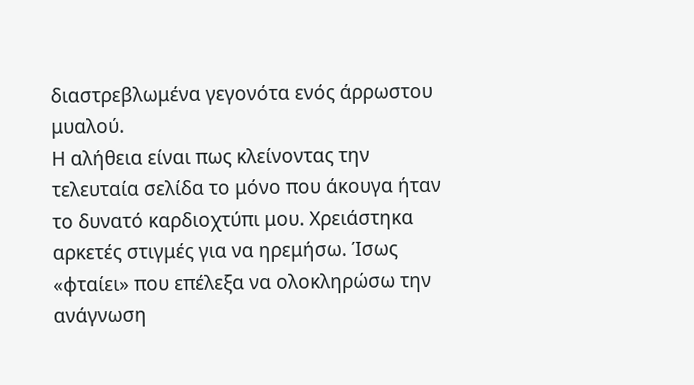διαστρεβλωμένα γεγονότα ενός άρρωστου μυαλού.
Η αλήθεια είναι πως κλείνοντας την τελευταία σελίδα το μόνο που άκουγα ήταν το δυνατό καρδιοχτύπι μου. Χρειάστηκα αρκετές στιγμές για να ηρεμήσω. Ίσως «φταίει» που επέλεξα να ολοκληρώσω την ανάγνωση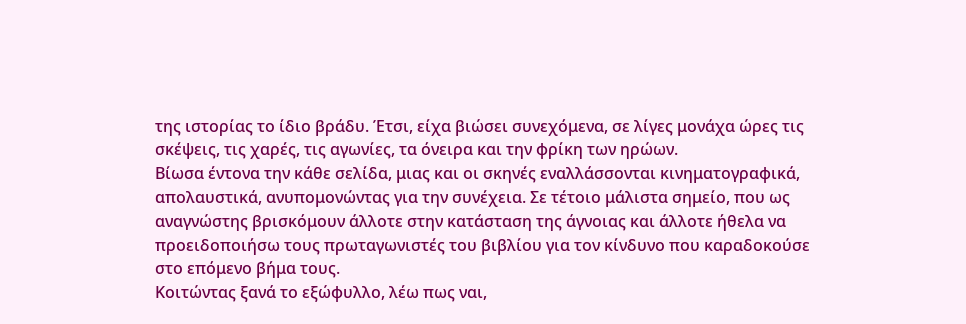της ιστορίας το ίδιο βράδυ. Έτσι, είχα βιώσει συνεχόμενα, σε λίγες μονάχα ώρες τις σκέψεις, τις χαρές, τις αγωνίες, τα όνειρα και την φρίκη των ηρώων.
Βίωσα έντονα την κάθε σελίδα, μιας και οι σκηνές εναλλάσσονται κινηματογραφικά, απολαυστικά, ανυπομονώντας για την συνέχεια. Σε τέτοιο μάλιστα σημείο, που ως αναγνώστης βρισκόμουν άλλοτε στην κατάσταση της άγνοιας και άλλοτε ήθελα να προειδοποιήσω τους πρωταγωνιστές του βιβλίου για τον κίνδυνο που καραδοκούσε στο επόμενο βήμα τους.
Κοιτώντας ξανά το εξώφυλλο, λέω πως ναι,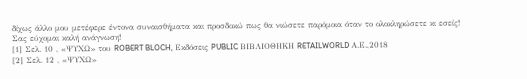δίχως άλλο μου μετέφερε έντονα συναισθήματα και προσδοκώ πως θα νιώσετε παρόμοια όταν το ολοκληρώσετε κι εσείς!
Σας εύχομαι καλή ανάγνωση!
[1] Σελ. 10 , «ΨΥΧΩ» του ROBERT BLOCH, Εκδόσεις PUBLIC ΒΙΒΛΙΟΘΗΚΗ RETAILWORLD Α.Ε.,2018
[2] Σελ. 12 , «ΨΥΧΩ»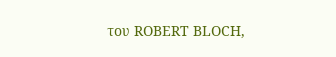του ROBERT BLOCH,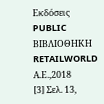Εκδόσεις PUBLIC ΒΙΒΛΙΟΘΗΚΗ RETAILWORLD Α.Ε.,2018
[3] Σελ. 13,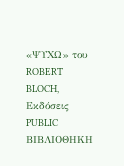«ΨΥΧΩ» του ROBERT BLOCH, Εκδόσεις PUBLIC ΒΙΒΛΙΟΘΗΚΗ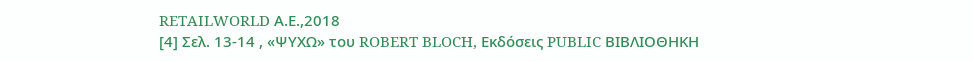RETAILWORLD Α.Ε.,2018
[4] Σελ. 13-14 , «ΨΥΧΩ» του ROBERT BLOCH, Εκδόσεις PUBLIC ΒΙΒΛΙΟΘΗΚΗ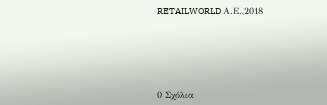RETAILWORLD Α.Ε.,2018






0 Σχόλια